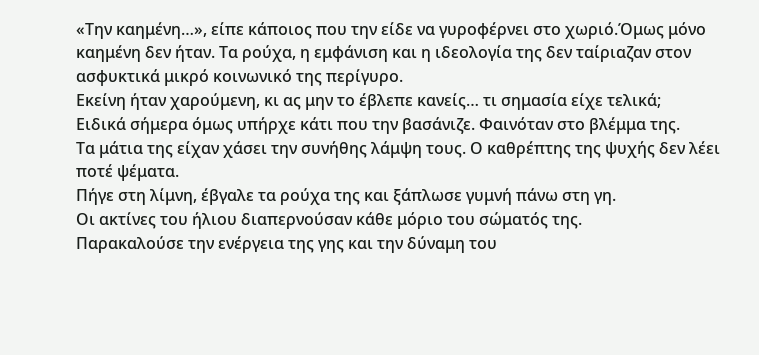«Την καημένη…», είπε κάποιος που την είδε να γυροφέρνει στο χωριό.Όμως μόνο καημένη δεν ήταν. Τα ρούχα, η εμφάνιση και η ιδεολογία της δεν ταίριαζαν στον ασφυκτικά μικρό κοινωνικό της περίγυρο.
Εκείνη ήταν χαρούμενη, κι ας μην το έβλεπε κανείς… τι σημασία είχε τελικά;
Ειδικά σήμερα όμως υπήρχε κάτι που την βασάνιζε. Φαινόταν στο βλέμμα της.
Τα μάτια της είχαν χάσει την συνήθης λάμψη τους. Ο καθρέπτης της ψυχής δεν λέει ποτέ ψέματα.
Πήγε στη λίμνη, έβγαλε τα ρούχα της και ξάπλωσε γυμνή πάνω στη γη.
Οι ακτίνες του ήλιου διαπερνούσαν κάθε μόριο του σώματός της.
Παρακαλούσε την ενέργεια της γης και την δύναμη του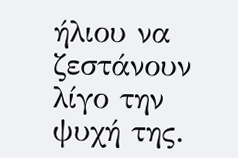ήλιου να ζεστάνουν λίγο την ψυχή της.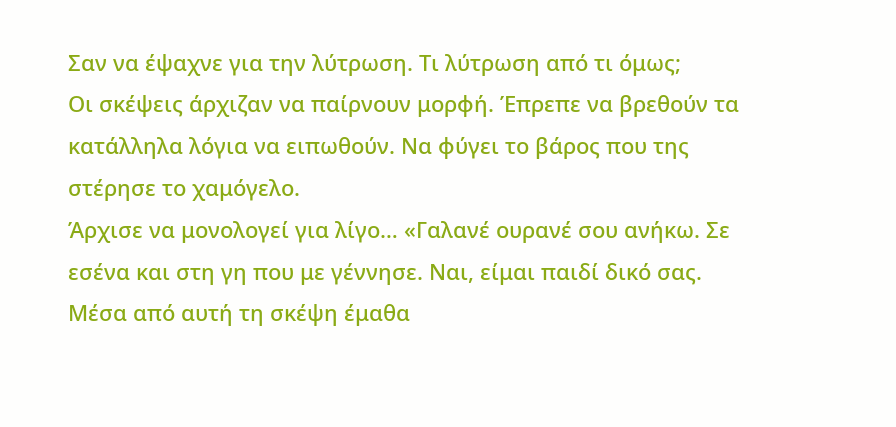Σαν να έψαχνε για την λύτρωση. Τι λύτρωση από τι όμως;
Οι σκέψεις άρχιζαν να παίρνουν μορφή. Έπρεπε να βρεθούν τα κατάλληλα λόγια να ειπωθούν. Να φύγει το βάρος που της στέρησε το χαμόγελο.
Άρχισε να μονολογεί για λίγο… «Γαλανέ ουρανέ σου ανήκω. Σε εσένα και στη γη που με γέννησε. Ναι, είμαι παιδί δικό σας. Μέσα από αυτή τη σκέψη έμαθα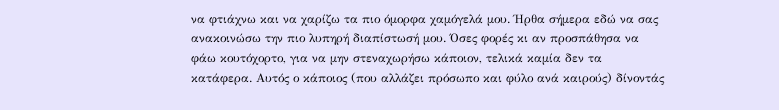να φτιάχνω και να χαρίζω τα πιο όμορφα χαμόγελά μου. Ήρθα σήμερα εδώ να σας ανακοινώσω την πιο λυπηρή διαπίστωσή μου. Όσες φορές κι αν προσπάθησα να φάω κουτόχορτο, για να μην στεναχωρήσω κάποιον, τελικά καμία δεν τα κατάφερα. Αυτός ο κάποιος (που αλλάζει πρόσωπο και φύλο ανά καιρούς) δίνοντάς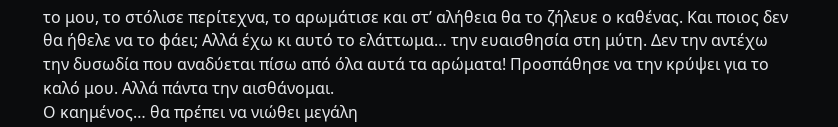το μου, το στόλισε περίτεχνα, το αρωμάτισε και στ’ αλήθεια θα το ζήλευε ο καθένας. Και ποιος δεν θα ήθελε να το φάει; Αλλά έχω κι αυτό το ελάττωμα… την ευαισθησία στη μύτη. Δεν την αντέχω την δυσωδία που αναδύεται πίσω από όλα αυτά τα αρώματα! Προσπάθησε να την κρύψει για το καλό μου. Αλλά πάντα την αισθάνομαι.
Ο καημένος… θα πρέπει να νιώθει μεγάλη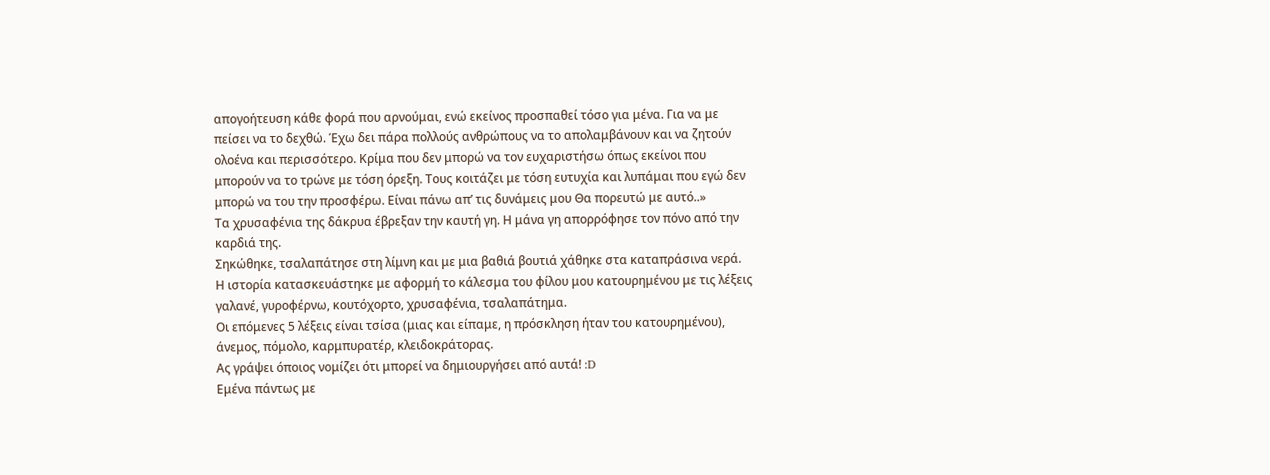απογοήτευση κάθε φορά που αρνούμαι, ενώ εκείνος προσπαθεί τόσο για μένα. Για να με πείσει να το δεχθώ. Έχω δει πάρα πολλούς ανθρώπους να το απολαμβάνουν και να ζητούν ολοένα και περισσότερο. Κρίμα που δεν μπορώ να τον ευχαριστήσω όπως εκείνοι που μπορούν να το τρώνε με τόση όρεξη. Τους κοιτάζει με τόση ευτυχία και λυπάμαι που εγώ δεν μπορώ να του την προσφέρω. Είναι πάνω απ’ τις δυνάμεις μου Θα πορευτώ με αυτό..»
Τα χρυσαφένια της δάκρυα έβρεξαν την καυτή γη. Η μάνα γη απορρόφησε τον πόνο από την καρδιά της.
Σηκώθηκε, τσαλαπάτησε στη λίμνη και με μια βαθιά βουτιά χάθηκε στα καταπράσινα νερά.
Η ιστορία κατασκευάστηκε με αφορμή το κάλεσμα του φίλου μου κατουρημένου με τις λέξεις γαλανέ, γυροφέρνω, κουτόχορτο, χρυσαφένια, τσαλαπάτημα.
Οι επόμενες 5 λέξεις είναι τσίσα (μιας και είπαμε, η πρόσκληση ήταν του κατουρημένου), άνεμος, πόμολο, καρμπυρατέρ, κλειδοκράτορας.
Ας γράψει όποιος νομίζει ότι μπορεί να δημιουργήσει από αυτά! :D
Εμένα πάντως με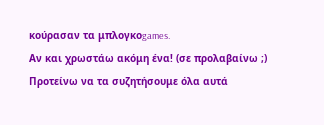κούρασαν τα μπλογκοgames.
Αν και χρωστάω ακόμη ένα! (σε προλαβαίνω ;)
Προτείνω να τα συζητήσουμε όλα αυτά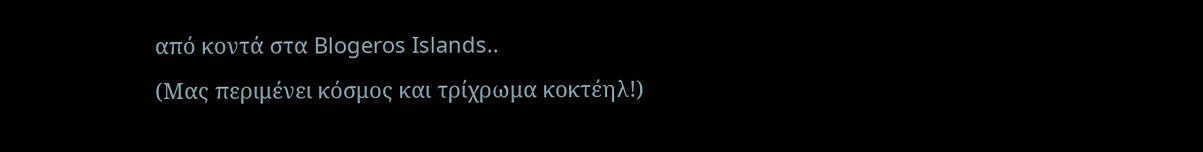από κοντά στα Blogeros Islands..
(Μας περιμένει κόσμος και τρίχρωμα κοκτέηλ!)